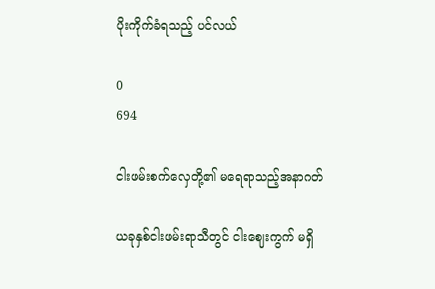ပိုးကိုက်ခံရသည့် ပင်လယ်

0
694

ငါးဖမ်းစက်လှေတို့၏ မရေရာသည့်အနာဂတ်

ယခုနှစ်ငါးဖမ်းရာသီတွင် ငါးဈေးကွက် မရှိ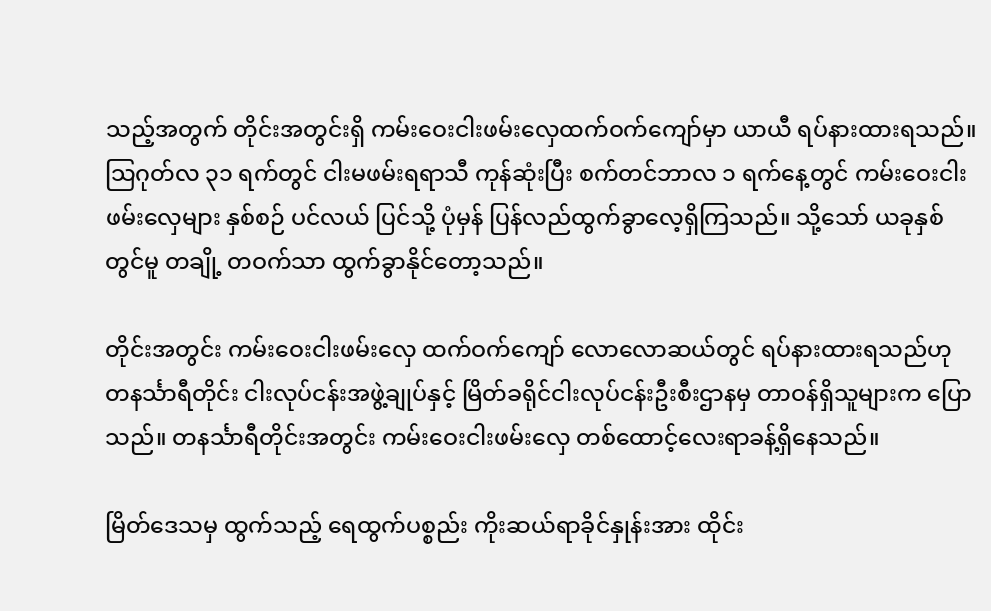သည့်အတွက် တိုင်းအတွင်းရှိ ကမ်းဝေးငါးဖမ်းလှေထက်ဝက်ကျော်မှာ ယာယီ ရပ်နားထားရသည်။ သြဂုတ်လ ၃၁ ရက်တွင် ငါးမဖမ်းရရာသီ ကုန်ဆုံးပြီး စက်တင်ဘာလ ၁ ရက်နေ့တွင် ကမ်းဝေးငါးဖမ်းလှေများ နှစ်စဉ် ပင်လယ် ပြင်သို့ ပုံမှန် ပြန်လည်ထွက်ခွာလေ့ရှိကြသည်။ သို့သော် ယခုနှစ်တွင်မူ တချို့ တဝက်သာ ထွက်ခွာနိုင်တော့သည်။

တိုင်းအတွင်း ကမ်းဝေးငါးဖမ်းလှေ ထက်ဝက်ကျော် လောလောဆယ်တွင် ရပ်နားထားရသည်ဟု တနင်္သာရီတိုင်း ငါးလုပ်ငန်းအဖွဲ့ချုပ်နှင့် မြိတ်ခရိုင်ငါးလုပ်ငန်းဦးစီးဌာနမှ တာဝန်ရှိသူများက ပြောသည်။ တနင်္သာရီတိုင်းအတွင်း ကမ်းဝေးငါးဖမ်းလှေ တစ်ထောင့်လေးရာခန့်ရှိနေသည်။

မြိတ်ဒေသမှ ထွက်သည့် ရေထွက်ပစ္စည်း ကိုးဆယ်ရာခိုင်နှုန်းအား ထိုင်း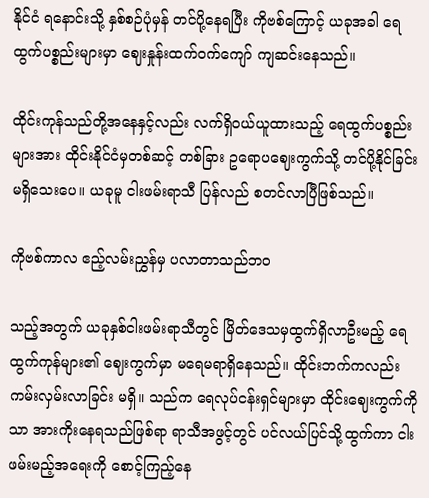နိုင်ငံ ရနောင်းသို့ နှစ်စဉ်ပုံမှန် တင်ပို့နေရပြီး ကိုဗစ်ကြောင့် ယခုအခါ ရေထွက်ပစ္စည်းများမှာ ဈေးနှုန်းထက်ဝက်ကျော် ကျဆင်းနေသည်။

ထိုင်းကုန်သည်တို့အနေနှင့်လည်း လက်ရှိဝယ်ယူထားသည့် ရေထွက်ပစ္စည်းများအား ထိုင်းနိုင်ငံမှတစ်ဆင့် တစ်ခြား ဥရောပဈေးကွက်သို့ တင်ပို့နိုင်ခြင်း မရှိသေးပေ။ ယခုမူ ငါးဖမ်းရာသီ ပြန်လည် စတင်လာပြီဖြစ်သည်။

ကိုဗစ်ကာလ ဧည့်လမ်းညွှန်မှ ပလာတာသည်ဘဝ

သည့်အတွက် ယခုနှစ်ငါးဖမ်းရာသီတွင် မြိတ်ဒေသမှထွက်ရှိလာဦးမည့် ရေထွက်ကုန်များ၏ ဈေးကွက်မှာ မရေမရာရှိနေသည်။ ထိုင်းဘက်ကလည်း ကမ်းလှမ်းလာခြင်း မရှိ။ သည်က ရေလုပ်ငန်းရှင်များမှာ ထိုင်းဈေးကွက်ကိုသာ အားကိုးနေရသည်ဖြစ်ရာ ရာသီအဖွင့်တွင် ပင်လယ်ပြင်သို့ထွက်ကာ ငါးဖမ်းမည့်အရေးကို စောင့်ကြည့်နေ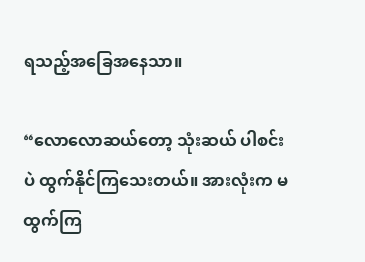ရသည့်အခြေအနေသာ။

“လောလောဆယ်တော့ သုံးဆယ် ပါစင်းပဲ ထွက်နိုင်ကြသေးတယ်။ အားလုံးက မထွက်ကြ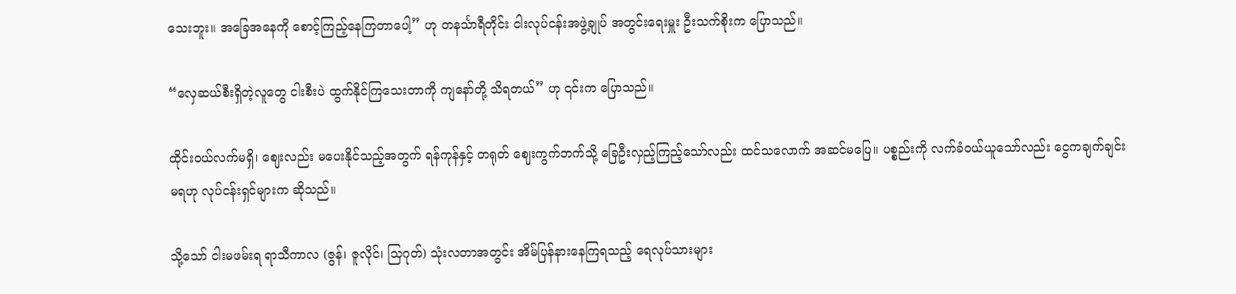သေးဘူး။ အခြေအနေကို စောင့်ကြည့်နေကြတာပေါ့” ဟု တနင်္သာရီတိုင်း ငါးလုပ်ငန်းအဖွဲ့ချုပ် အတွင်းရေးမှူး ဦးသက်စိုးက ပြောသည်။

“လှေဆယ်စီးရှိတဲ့လူတွေ ငါးစီးပဲ ထွက်နိုင်ကြသေးတာကို ကျနော်တို့ သိရတယ်” ဟု ၎င်းက ပြောသည်။

ထိုင်းဝယ်လက်မရှိ၊ ဈေးလည်း မပေးနိုင်သည့်အတွက် ရန်ကုန်နှင့် တရုတ် ဈေးကွက်ဘက်သို့ ခြေဦးလှည့်ကြည့်သော်လည်း ထင်သလောက် အဆင်မပြေ။ ပစ္စည်းကို လက်ခံဝယ်ယူသော်လည်း ငွေကချက်ချင်းမရဟု လုပ်ငန်းရှင်များက ဆိုသည်။

သို့သော် ငါးမဖမ်းရ ရာသီကာလ (ဇွန်၊ ဇူလိုင်၊ သြဂုတ်) သုံးလတာအတွင်း အိမ်ပြန်နားနေကြရသည့် ရေလုပ်သားများ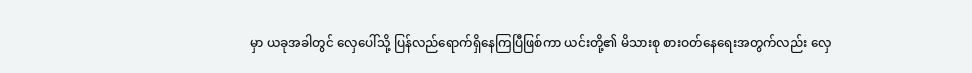မှာ ယခုအခါတွင် လှေပေါ်သို့ ပြန်လည်ရောက်ရှိနေကြပြီဖြစ်ကာ ယင်းတို့၏ မိသားစု စားဝတ်နေရေးအတွက်လည်း လှေ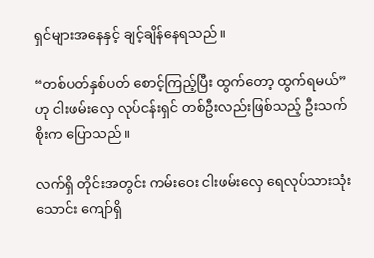ရှင်များအနေနှင့် ချင့်ချိန်နေရသည်။

“တစ်ပတ်နှစ်ပတ် စောင့်ကြည့်ပြီး ထွက်တော့ ထွက်ရမယ်” ဟု ငါးဖမ်းလှေ လုပ်ငန်းရှင် တစ်ဦးလည်းဖြစ်သည့် ဦးသက်စိုးက ပြောသည်။

လက်ရှိ တိုင်းအတွင်း ကမ်းဝေး ငါးဖမ်းလှေ ရေလုပ်သားသုံးသောင်း ကျော်ရှိ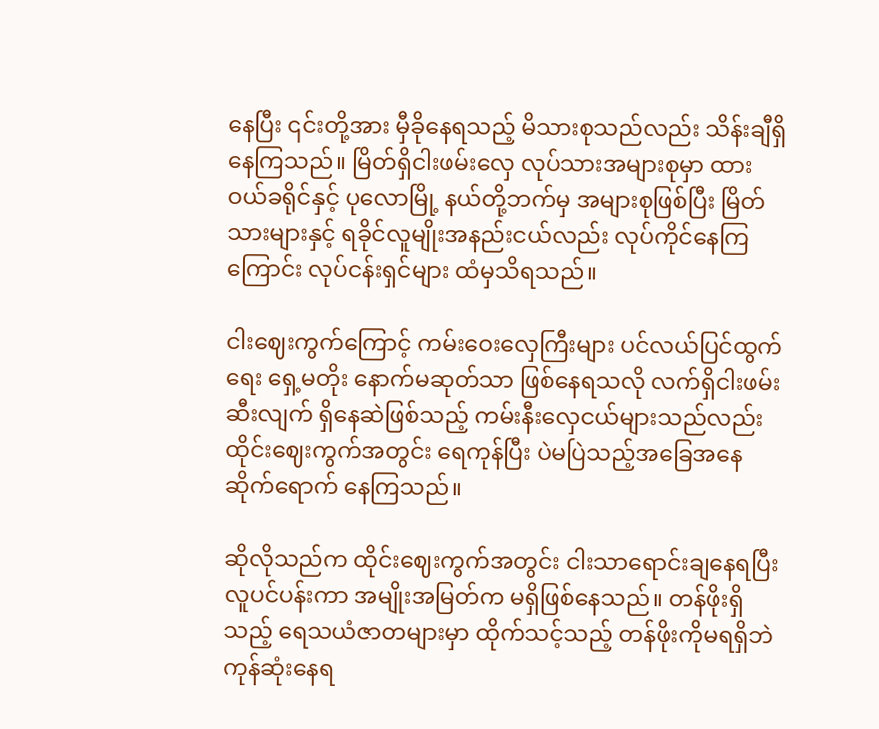နေပြီး ၎င်းတို့အား မှီခိုနေရသည့် မိသားစုသည်လည်း သိန်းချီရှိနေကြသည်။ မြိတ်ရှိငါးဖမ်းလှေ လုပ်သားအများစုမှာ ထားဝယ်ခရိုင်နှင့် ပုလောမြို့ နယ်တို့ဘက်မှ အများစုဖြစ်ပြီး မြိတ်သားများနှင့် ရခိုင်လူမျိုးအနည်းငယ်လည်း လုပ်ကိုင်နေကြကြောင်း လုပ်ငန်းရှင်များ ထံမှသိရသည်။

ငါးဈေးကွက်ကြောင့် ကမ်းဝေးလှေကြီးများ ပင်လယ်ပြင်ထွက်ရေး ရှေ့မတိုး နောက်မဆုတ်သာ ဖြစ်နေရသလို လက်ရှိငါးဖမ်းဆီးလျက် ရှိနေဆဲဖြစ်သည့် ကမ်းနီးလှေငယ်များသည်လည်း ထိုင်းဈေးကွက်အတွင်း ရေကုန်ပြီး ပဲမပြဲသည့်အခြေအနေ ဆိုက်ရောက် နေကြသည်။

ဆိုလိုသည်က ထိုင်းဈေးကွက်အတွင်း ငါးသာရောင်းချနေရပြီး လူပင်ပန်းကာ အမျိုးအမြတ်က မရှိဖြစ်နေသည်။ တန်ဖိုးရှိသည့် ရေသယံဇာတများမှာ ထိုက်သင့်သည့် တန်ဖိုးကိုမရရှိဘဲ ကုန်ဆုံးနေရ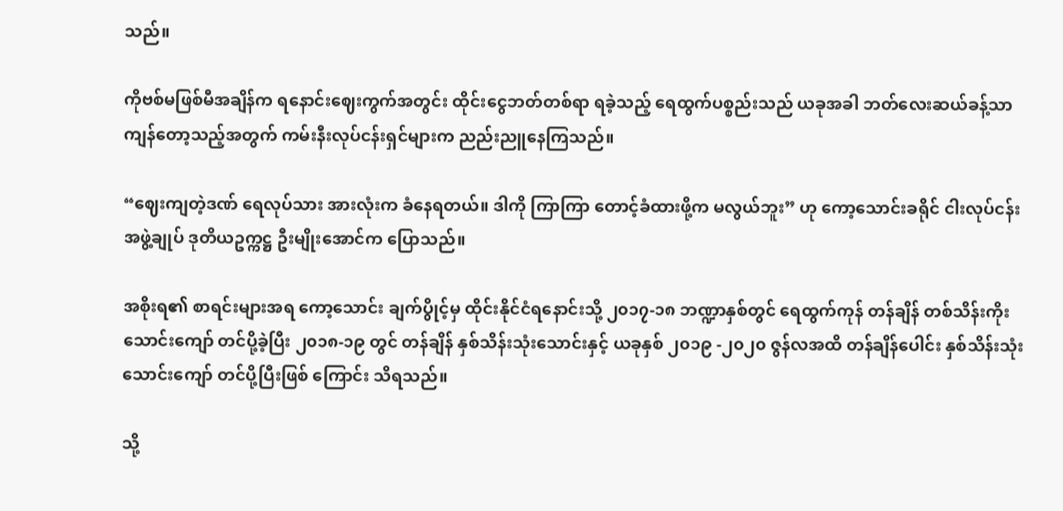သည်။

ကိုဗစ်မဖြစ်မီအချိန်က ရနောင်းဈေးကွက်အတွင်း ထိုင်းငွေဘတ်တစ်ရာ ရခဲ့သည့် ရေထွက်ပစ္စည်းသည် ယခုအခါ ဘတ်လေးဆယ်ခန့်သာ ကျန်တော့သည့်အတွက် ကမ်းနီးလုပ်ငန်းရှင်များက ညည်းညူနေကြသည်။

“ဈေးကျတဲ့ဒဏ် ရေလုပ်သား အားလုံးက ခံနေရတယ်။ ဒါကို ကြာကြာ တောင့်ခံထားဖို့က မလွယ်ဘူး” ဟု ကော့သောင်းခရိုင် ငါးလုပ်ငန်းအဖွဲ့ချုပ် ဒုတိယဥက္ကဋ္ဌ ဦးမျိုးအောင်က ပြောသည်။

အစိုးရ၏ စာရင်းများအရ ကော့သောင်း ချက်ပွိုင့်မှ ထိုင်းနိုင်ငံရနောင်းသို့ ၂၀၁၇-၁၈ ဘဏ္ဍာနှစ်တွင် ရေထွက်ကုန် တန်ချိန် တစ်သိန်းကိုးသောင်းကျော် တင်ပို့ခဲ့ပြီး ၂၀၁၈-၁၉ တွင် တန်ချိန် နှစ်သိန်းသုံးသောင်းနှင့် ယခုနှစ် ၂၀၁၉ -၂၀၂၀ ဇွန်လအထိ တန်ချိန်ပေါင်း နှစ်သိန်းသုံးသောင်းကျော် တင်ပို့ပြီးဖြစ် ကြောင်း သိရသည်။

သို့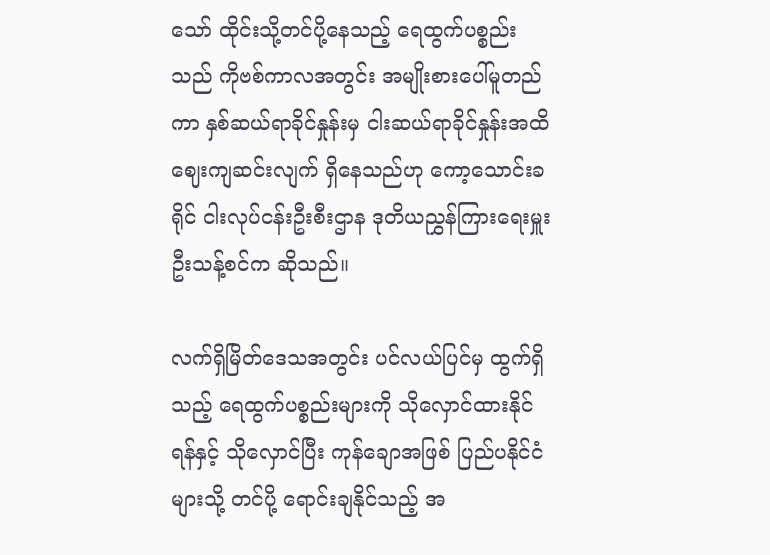သော် ထိုင်းသို့တင်ပို့နေသည့် ရေထွက်ပစ္စည်းသည် ကိုဗစ်ကာလအတွင်း အမျိုးစားပေါ်မူတည်ကာ နှစ်ဆယ်ရာခိုင်နှုန်းမှ ငါးဆယ်ရာခိုင်နှုန်းအထိ ဈေးကျဆင်းလျက် ရှိနေသည်ဟု ကော့သောင်းခရိုင် ငါးလုပ်ငန်းဦးစီးဌာန ဒုတိယညွှန်ကြားရေးမှူး ဦးသန့်စင်က ဆိုသည်။

လက်ရှိမြိတ်ဒေသအတွင်း ပင်လယ်ပြင်မှ ထွက်ရှိသည့် ရေထွက်ပစ္စည်းများကို သိုလှောင်ထားနိုင်ရန်နှင့် သိုလှောင်ပြီး ကုန်ချောအဖြစ် ပြည်ပနိုင်ငံများသို့ တင်ပို့ ရောင်းချနိုင်သည့် အ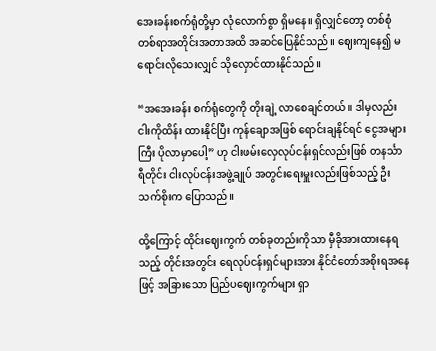အေးခန်းစက်ရုံတို့မှာ လုံလောက်စွာ ရှိမနေ။ ရှိလျှင်တော့ တစ်စုံတစ်ရာအတိုင်းအတာအထိ အဆင်ပြေနိုင်သည်။ ဈေးကျနေ၍ မရောင်းလိုသေးလျှင် သိုလှောင်ထားနိုင်သည်။

“အအေးခန်း စက်ရုံတွေကို တိုးချဲ့ လာစေချင်တယ်။ ဒါမှလည်း ငါးကိုထိန်း ထားနိုင်ပြီး ကုန်ချောအဖြစ် ရောင်းချနိုင်ရင် ငွေအများကြီး ပိုလာမှာပေါ့” ဟု ငါးဖမ်းလှေလုပ်ငန်းရှင်လည်းဖြစ် တနင်္သာရီတိုင်း ငါးလုပ်ငန်းအဖွဲ့ချုပ် အတွင်းရေးမှူးလည်းဖြစ်သည့် ဦးသက်စိုးက ပြောသည်။

ထို့ကြောင့် ထိုင်းဈေးကွက် တစ်ခုတည်းကိုသာ မှီခိုအားထားနေရသည့် တိုင်းအတွင်း ရေလုပ်ငန်းရှင်များအား နိုင်ငံတော်အစိုးရအနေဖြင့် အခြားသော ပြည်ပဈေးကွက်များ ရှာ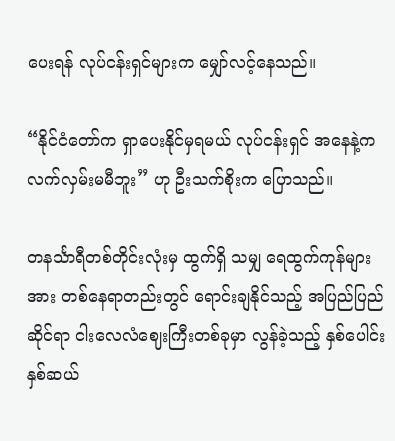ပေးရန် လုပ်ငန်းရှင်များက မျှော်လင့်နေသည်။

“နိုင်ငံတော်က ရှာပေးနိုင်မှရမယ် လုပ်ငန်းရှင် အနေနဲ့က လက်လှမ်းမမီဘူး” ဟု ဦးသက်စိုးက ပြောသည်။

တနင်္သာရီတစ်တိုင်းလုံးမှ ထွက်ရှိ သမျှ ရေထွက်ကုန်များအား တစ်နေရာတည်းတွင် ရောင်းချနိုင်သည့် အပြည်ပြည်ဆိုင်ရာ ငါးလေလံဈေးကြီးတစ်ခုမှာ လွန်ခဲ့သည့် နှစ်ပေါင်းနှစ်ဆယ်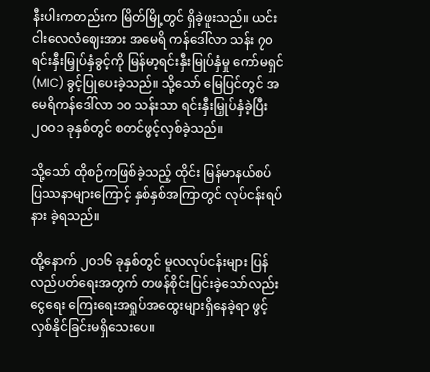နီးပါးကတည်းက မြိတ်မြို့တွင် ရှိခဲ့ဖူးသည်။ ယင်းငါးလေလံဈေးအား အမေရိ ကန်ဒေါ်လာ သန်း ၇၀ ရင်းနှီးမြှုပ်နှံခွင့်ကို မြန်မာ့ရင်းနှီးမြုပ်နှံမှု ကော်မရှင်(MIC) ခွင့်ပြုပေးခဲ့သည်။ သို့သော် မြေပြင်တွင် အမေရိကန်ဒေါ်လာ ၁၀ သန်းသာ ရင်းနှီးမြှုပ်နှံခဲ့ပြီး ၂၀ဝ၁ ခုနှစ်တွင် စတင်ဖွင့်လှစ်ခဲ့သည်။

သို့သော် ထိုစဉ်ကဖြစ်ခဲ့သည့် ထိုင်း မြန်မာနယ်စပ် ပြဿနာများကြောင့် နှစ်နှစ်အကြာတွင် လုပ်ငန်းရပ်နား ခဲ့ရသည်။

ထို့နောက် ၂၀၁၆ ခုနှစ်တွင် မူလလုပ်ငန်းများ ပြန်လည်ပတ်ရေးအတွက် တဖန်စိုင်းပြင်းခဲ့သော်လည်း ငွေရေး ကြေးရေးအရှုပ်အထွေးများရှိနေခဲ့ရာ ဖွင့်လှစ်နိုင်ခြင်းမရှိသေးပေ။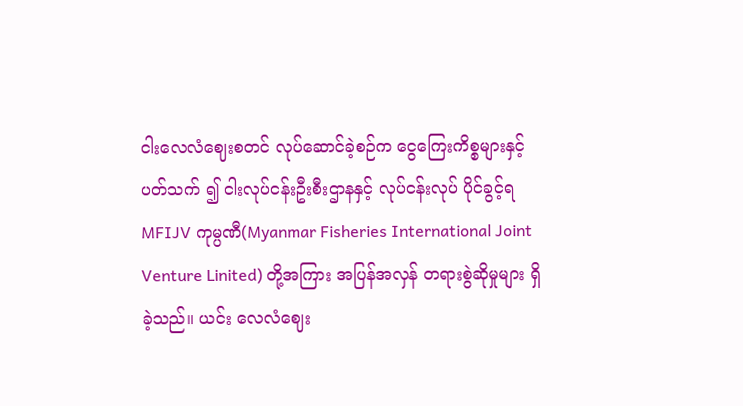ငါးလေလံဈေးစတင် လုပ်ဆောင်ခဲ့စဉ်က ငွေကြေးကိစ္စများနှင့် ပတ်သက် ၍ ငါးလုပ်ငန်းဦးစီးဌာနနှင့် လုပ်ငန်းလုပ် ပိုင်ခွင့်ရ MFIJV ကုမ္ပဏီ(Myanmar Fisheries International Joint Venture Linited) တို့အကြား အပြန်အလှန် တရားစွဲဆိုမှုများ ရှိခဲ့သည်။ ယင်း လေလံဈေး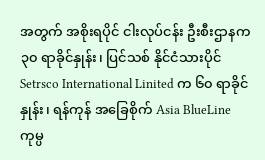အတွက် အစိုးရပိုင် ငါးလုပ်ငန်း ဦးစီးဌာနက ၃၀ ရာခိုင်နှုန်း၊ ပြင်သစ် နိုင်ငံသားပိုင် Setrsco International Linited က ၆၀ ရာခိုင်နှုန်း၊ ရန်ကုန် အခြေစိုက် Asia BlueLine ကုမ္ပ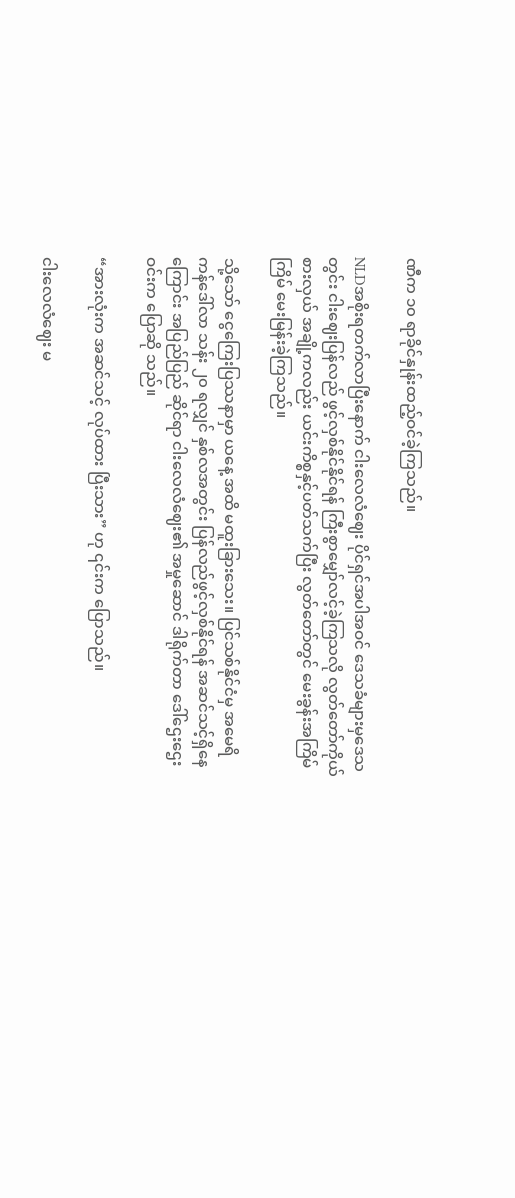ဏီက ၁၀ ရာခိုင်နှုန်းထည့်ဝင်ခဲ့ကြသည်။

NLDအစိုးရတက်လာပြီးနောက် ငါးလေလံဈေး ပိုင်ရှင်အပါအဝင် ဒေသခံများမှဒေသတွင်း ငါးဈေးပြန်လည် ဖွင့်လှစ်နိုင်နိုင်ရန် ကြီးစွာမျှော်လင့်ခဲ့ကြသလို လွတ်တော်ကိုယ်စားလှယ် အချို့ကလည်း ယင်းကိစ္စနှင့်ပတ်သက်ပြီး လွတ်တော်တွင် မေးခွန်းအကြိမ်ကြိမ် မေးမြန်းခဲ့ကြသည်။

သို့သော် ငွေကြေးပြဿနာမှာ ယနေ့ အထိ မထူးခြားသေး။ ပြင်သစ်နိုင်ငံမှ အမေရိကန်ဒေါ်လာ သန်း ၂၀ ရလျှင် နှစ်လအတွင်း ပြန်လည်ဖွင့်လှစ်နိုင်ရန် အဆင်သင့်ရှိနေကြောင်း အပြည်ပြည် ဆိုင်ရာ ငါးလေလံဈေး၏ အမှုဆောင် ဒါရိုက်တာ ဒေါ်ဌေးဌေးဝင်းက ပြောဆို သည်။

“အားလုံးက အဆင်သင့် လုပ်ထား ပြီးသား” ဟု ၎င်းက ပြောသည်။

ငါးလေလံဈေး မ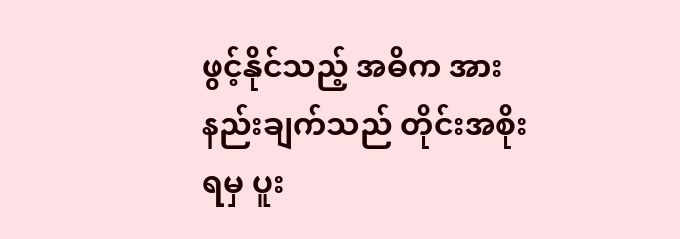ဖွင့်နိုင်သည့် အဓိက အားနည်းချက်သည် တိုင်းအစိုးရမှ ပူး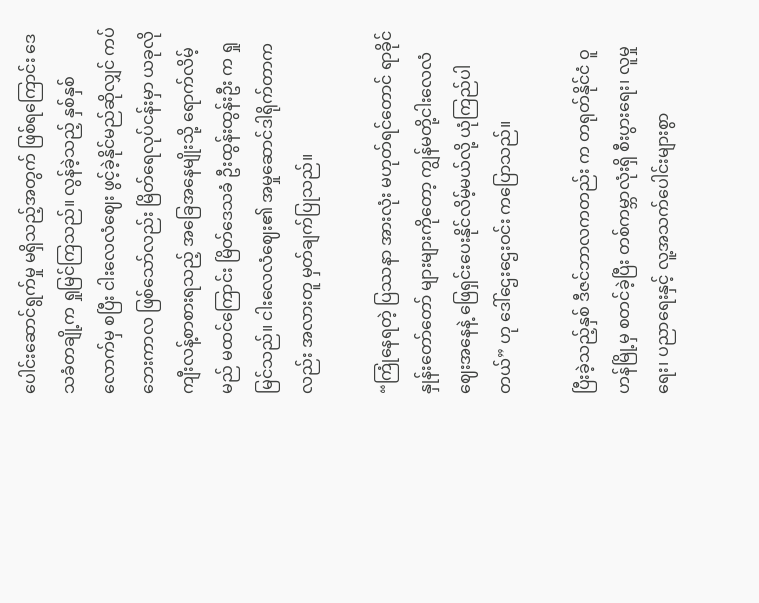ပေါင်းဆောင်ရွက်မှု မရှိသည့်အတွက် ဖြစ်ရကြောင်း ဒေသခံတချို့က ရှုမြင်ကြသည်။ လွန်ခဲ့သည့် နှစ်နှစ်လောက်မှ စပြီး ငါးလေလံဈေး ဖွင့်ခဲ့နိုင်မည်ဆိုလျှင် ကပ်ဘေးကာလ ဖြစ်သော်လည်း မြိတ်ရေလုပ်ငန်းမှာ ယခုလို ကျီးလန့်စာစားရသည့် အခြေအနေမျိုးသို့ ရောက်လိမ့်မည် မထင်ကြောင်း မြိတ်ဒေသခံ ဦးထွန်းထွန်းဦး က ရှုမြင်သည်။ ငါးလေလံဈေး၏ အမှုဆောင်ဒါရိုက်တာကလည်း အလားတူ မှတ်ချက်ပြုသည်။

“ကြုံနေရတဲ့ ပြဿနာ အားလုံး မဟုတ်ရင်တောင် ရာခိုင်နှုန်းတော်တော် များများကိုတော့ ကျွန်မတို့ငါးလေလံ ဈေးအနေနဲ့ ဖြေရှင်းပေးနိုင်လိမ့်မယ်လို့ ယုံကြည်ပါတယ်” ဟု ဒေါ်ဌေးဌေးဝင်း ကပြောသည်။

ပြီးခဲ့သည့်နှစ် ဒီဇင်ဘာလကတည်း က တရုတ်နိုင်ငံ ဝူဟန်မြို့မှ စတင်ခဲ့ပြီး တစ်ကမ္ဘာလုံးရှိ စီးပွားရေး၊ လူမှုရေး၊ ပညာရေးနှင့် လူ့အသက်ပေါင်းများစွာ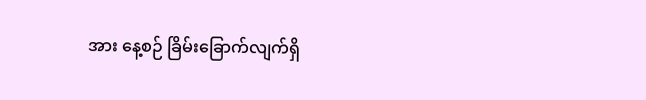အား နေ့စဉ် ခြိမ်းခြောက်လျက်ရှိ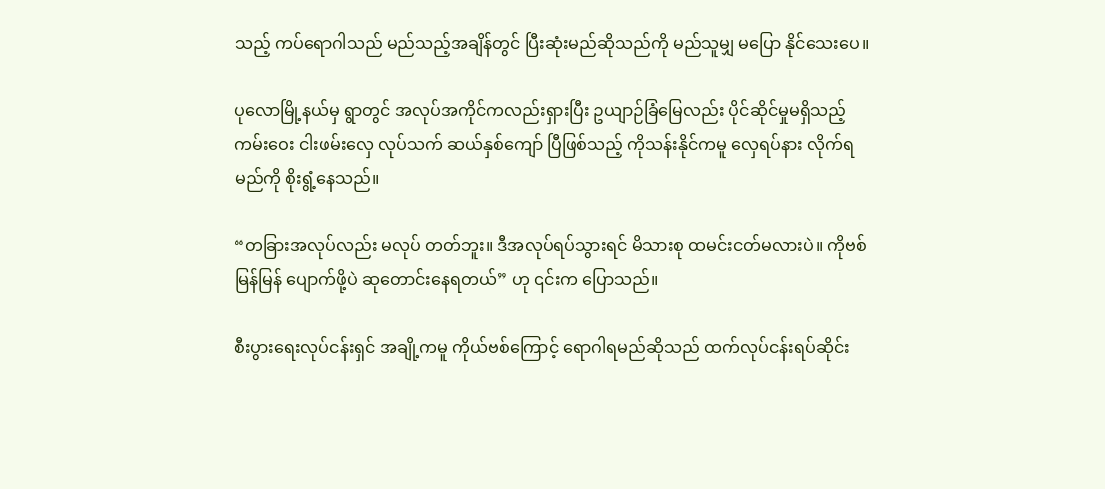သည့် ကပ်ရောဂါသည် မည်သည့်အချိန်တွင် ပြီးဆုံးမည်ဆိုသည်ကို မည်သူမျှ မပြော နိုင်သေးပေ။

ပုလောမြို့နယ်မှ ရွာတွင် အလုပ်အကိုင်ကလည်းရှားပြီး ဥယျာဉ်ခြံမြေလည်း ပိုင်ဆိုင်မှုမရှိသည့် ကမ်းဝေး ငါးဖမ်းလှေ လုပ်သက် ဆယ်နှစ်ကျော် ပြီဖြစ်သည့် ကိုသန်းနိုင်ကမူ လှေရပ်နား လိုက်ရမည်ကို စိုးရွံ့နေသည်။

“တခြားအလုပ်လည်း မလုပ် တတ်ဘူး။ ဒီအလုပ်ရပ်သွားရင် မိသားစု ထမင်းငတ်မလားပဲ။ ကိုဗစ်မြန်မြန် ပျောက်ဖို့ပဲ ဆုတောင်းနေရတယ်” ဟု ၎င်းက ပြောသည်။

စီးပွားရေးလုပ်ငန်းရှင် အချို့ကမူ ကိုယ်ဗစ်ကြောင့် ရောဂါရမည်ဆိုသည် ထက်လုပ်ငန်းရပ်ဆိုင်း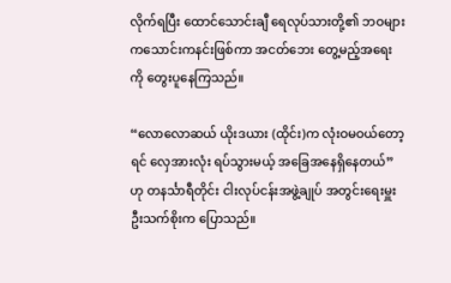လိုက်ရပြီး ထောင်သောင်းချီ ရေလုပ်သားတို့၏ ဘဝများ ကသောင်းကနင်းဖြစ်ကာ အငတ်ဘေး တွေ့မည့်အရေးကို တွေးပူနေကြသည်။

“လောလောဆယ် ယိုးဒယား (ထိုင်း)က လုံးဝမဝယ်တော့ရင် လှေအားလုံး ရပ်သွားမယ့် အခြေအနေရှိနေတယ်” ဟု တနင်္သာရီတိုင်း ငါးလုပ်ငန်းအဖွဲ့ချုပ် အတွင်းရေးမှူး ဦးသက်စိုးက ပြောသည်။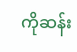ကိုဆန်း